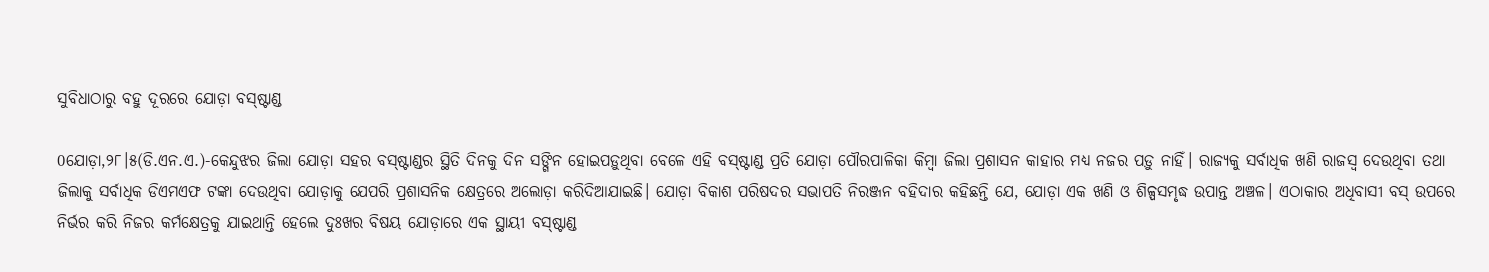ସୁବିଧାଠାରୁ ବହୁ ଦୂରରେ ଯୋଡ଼ା ବସ୍‌ଷ୍ଟାଣ୍ଡ

0ଯୋଡ଼ା,୨୮।୫(ଡି.ଏନ.ଏ.)-କେନ୍ଦୁଝର ଜିଲା ଯୋଡ଼ା ସହର ବସ୍‌ଷ୍ଟାଣ୍ଡର ସ୍ଥିତି ଦିନକୁ ଦିନ ସଙ୍ଗିନ ହୋଇପଡ଼ୁଥିବା ବେଳେ ଏହି ବସ୍‌ଷ୍ଟାଣ୍ଡ ପ୍ରତି ଯୋଡ଼ା ପୌରପାଳିକା କିମ୍ବା ଜିଲା ପ୍ରଶାସନ କାହାର ମଧ୍ୟ ନଜର ପଡ଼ୁ ନାହିଁ। ରାଜ୍ୟକୁ ସର୍ବାଧିକ ଖଣି ରାଜସ୍ବ ଦେଉଥିବା ତଥା ଜିଲାକୁ ସର୍ବାଧିକ ଡିଏମଏଫ ଟଙ୍କା ଦେଉଥିବା ଯୋଡ଼ାକୁ ଯେପରି ପ୍ରଶାସନିକ କ୍ଷେତ୍ରରେ ଅଲୋଡ଼ା କରିଦିଆଯାଇଛି। ଯୋଡ଼ା ବିକାଶ ପରିଷଦର ସଭାପତି ନିରଞ୍ଜନ ବହିଦାର କହିଛନ୍ତି ଯେ, ଯୋଡ଼ା ଏକ ଖଣି ଓ ଶିଳ୍ପସମୃଦ୍ଧ ଉପାନ୍ତ ଅଞ୍ଚଳ। ଏଠାକାର ଅଧିବାସୀ ବସ୍‌ ଉପରେ ନିର୍ଭର କରି ନିଜର କର୍ମକ୍ଷେତ୍ରକୁ ଯାଇଥାନ୍ତି ହେଲେ ଦୁଃଖର ବିଷୟ ଯୋଡ଼ାରେ ଏକ ସ୍ଥାୟୀ ବସ୍‌ଷ୍ଟାଣ୍ଡ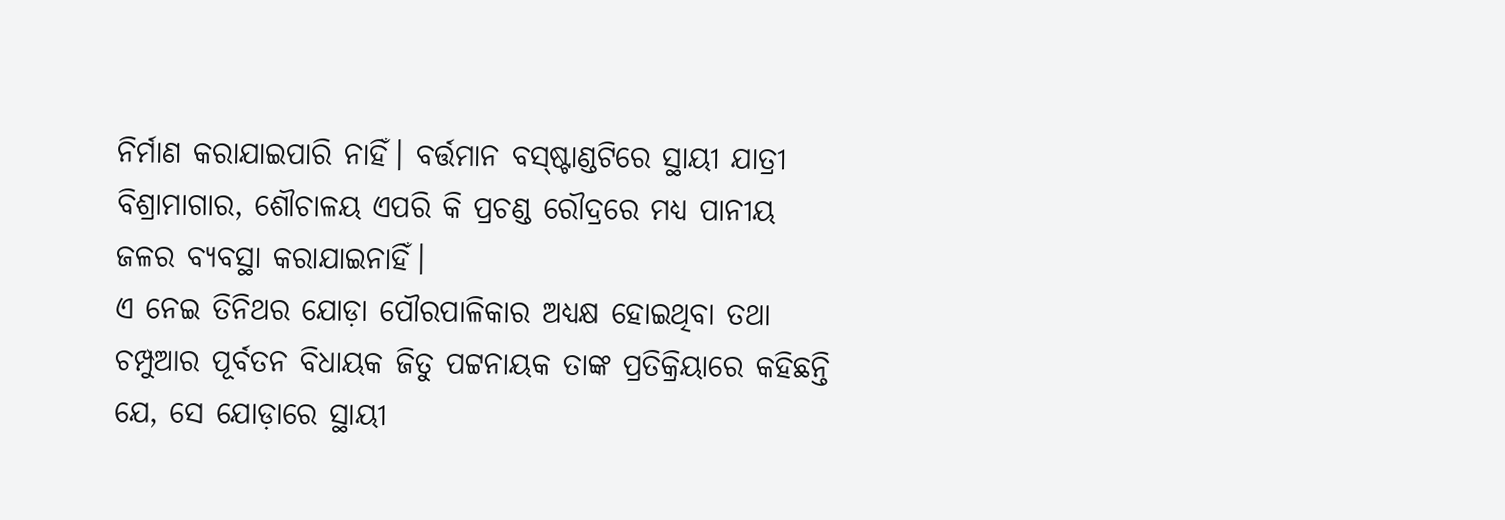ନିର୍ମାଣ କରାଯାଇପାରି ନାହିଁ। ବର୍ତ୍ତମାନ ବସ୍‌ଷ୍ଟାଣ୍ଡଟିରେ ସ୍ଥାୟୀ ଯାତ୍ରୀ ବିଶ୍ରାମାଗାର, ଶୌଚାଳୟ ଏପରି କି ପ୍ରଚଣ୍ଡ ରୌଦ୍ରରେ ମଧ୍ୟ ପାନୀୟ ଜଳର ବ୍ୟବସ୍ଥା କରାଯାଇନାହିଁ।
ଏ ନେଇ ତିନିଥର ଯୋଡ଼ା ପୌରପାଳିକାର ଅଧ୍ୟକ୍ଷ ହୋଇଥିବା ତଥା ଚମ୍ପୁଆର ପୂର୍ବତନ ବିଧାୟକ ଜିତୁ ପଟ୍ଟନାୟକ ତାଙ୍କ ପ୍ରତିକ୍ରିୟାରେ କହିଛନ୍ତି ଯେ, ସେ ଯୋଡ଼ାରେ ସ୍ଥାୟୀ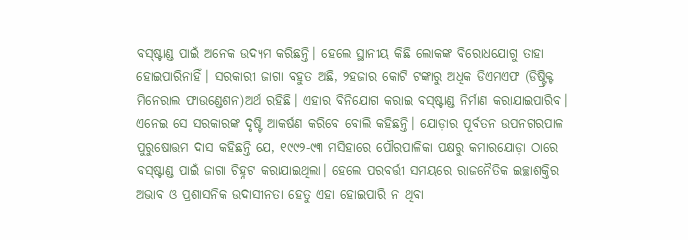ବସ୍‌ଷ୍ଟାଣ୍ଡ ପାଇଁ ଅନେକ ଉଦ୍ୟମ କରିଛନ୍ତି। ହେଲେ ସ୍ଥାନୀୟ କିଛି ଲୋକଙ୍କ ବିରୋଧଯୋଗୁ ତାହା ହୋଇପାରିନାହିଁ। ସରକାରୀ ଜାଗା ବହୁତ ଅଛି, ୨ହଜାର କୋଟି ଟଙ୍କାରୁ ଅଧିକ ଡିଏମଏଫ (ଡିଷ୍ଟ୍ରିକ୍ଟ ମିନେରାଲ ଫାଉଣ୍ଡେଶନ)ଅର୍ଥ ରହିଛି। ଏହାର ବିନିଯୋଗ କରାଇ ବସ୍‌ଷ୍ଟାଣ୍ଡ ନିର୍ମାଣ କରାଯାଇପାରିବ। ଏନେଇ ସେ ସରକାରଙ୍କ ଦୃଷ୍ଟି ଆକର୍ଷଣ କରିବେ ବୋଲି କହିଛନ୍ତି। ଯୋଡ଼ାର ପୂର୍ବତନ ଉପନଗରପାଳ ପୁରୁଷୋତ୍ତମ ଦାସ କହିଛନ୍ତି ଯେ, ୧୯୯୨-୯୩ ମସିହାରେ ପୌରପାଳିକା ପକ୍ଷରୁ କମାରଯୋଡ଼ା ଠାରେ ବସ୍‌ଷ୍ଟାଣ୍ଡ ପାଇଁ ଜାଗା ଚିହ୍ନଟ କରାଯାଇଥିଲା। ହେଲେ ପରବର୍ତ୍ତୀ ସମୟରେ ରାଜନୈତିକ ଇଚ୍ଛାଶକ୍ତିର ଅଭାବ ଓ ପ୍ରଶାସନିକ ଉଦାସୀନତା ହେତୁ ଏହା ହୋଇପାରି ନ ଥିବା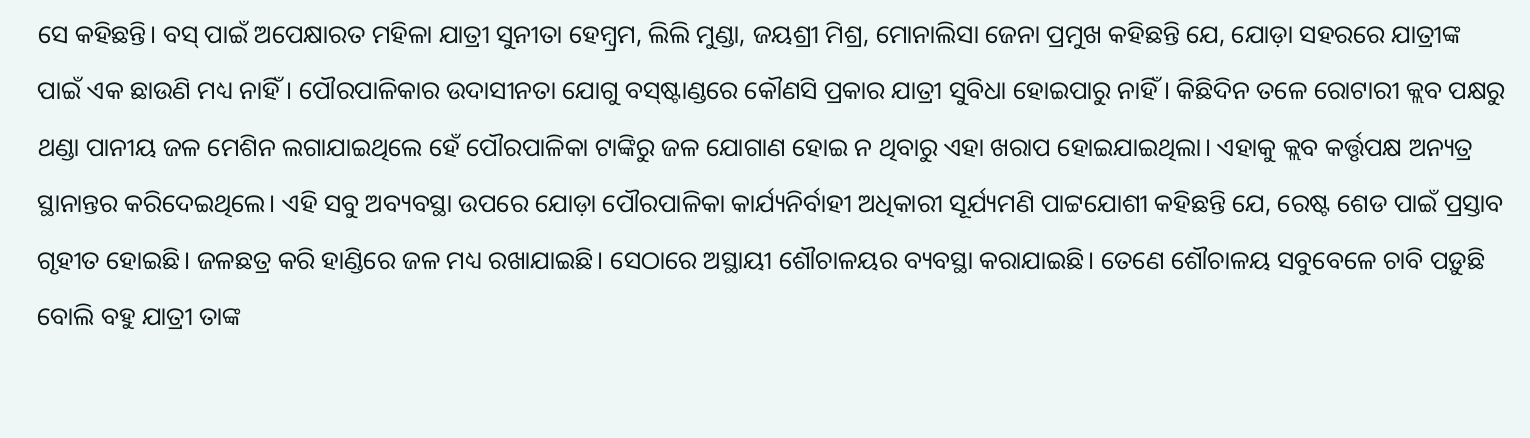ସେ କହିଛନ୍ତି। ବସ୍‌ ପାଇଁ ଅପେକ୍ଷାରତ ମହିଳା ଯାତ୍ରୀ ସୁନୀତା ହେମ୍ବ୍ରମ, ଲିଲି ମୁଣ୍ଡା, ଜୟଶ୍ରୀ ମିଶ୍ର, ମୋନାଲିସା ଜେନା ପ୍ରମୁଖ କହିଛନ୍ତି ଯେ, ଯୋଡ଼ା ସହରରେ ଯାତ୍ରୀଙ୍କ ପାଇଁ ଏକ ଛାଉଣି ମଧ୍ୟ ନାହିଁ। ପୌରପାଳିକାର ଉଦାସୀନତା ଯୋଗୁ ବସ୍‌ଷ୍ଟାଣ୍ଡରେ କୌଣସି ପ୍ରକାର ଯାତ୍ରୀ ସୁବିଧା ହୋଇପାରୁ ନାହିଁ। କିଛିଦିନ ତଳେ ରୋଟାରୀ କ୍ଲବ ପକ୍ଷରୁ ଥଣ୍ଡା ପାନୀୟ ଜଳ ମେଶିନ ଲଗାଯାଇଥିଲେ ହେଁ ପୌରପାଳିକା ଟାଙ୍କିରୁ ଜଳ ଯୋଗାଣ ହୋଇ ନ ଥିବାରୁ ଏହା ଖରାପ ହୋଇଯାଇଥିଲା। ଏହାକୁ କ୍ଲବ କର୍ତ୍ତୃପକ୍ଷ ଅନ୍ୟତ୍ର ସ୍ଥାନାନ୍ତର କରିଦେଇଥିଲେ। ଏହି ସବୁ ଅବ୍ୟବସ୍ଥା ଉପରେ ଯୋଡ଼ା ପୌରପାଳିକା କାର୍ଯ୍ୟନିର୍ବାହୀ ଅଧିକାରୀ ସୂର୍ଯ୍ୟମଣି ପାଟ୍ଟଯୋଶୀ କହିଛନ୍ତି ଯେ, ରେଷ୍ଟ ଶେଡ ପାଇଁ ପ୍ରସ୍ତାବ ଗୃହୀତ ହୋଇଛି। ଜଳଛତ୍ର କରି ହାଣ୍ଡିରେ ଜଳ ମଧ୍ୟ ରଖାଯାଇଛି। ସେଠାରେ ଅସ୍ଥାୟୀ ଶୌଚାଳୟର ବ୍ୟବସ୍ଥା କରାଯାଇଛି। ତେଣେ ଶୌଚାଳୟ ସବୁବେଳେ ଚାବି ପଡ଼ୁଛି ବୋଲି ବହୁ ଯାତ୍ରୀ ତାଙ୍କ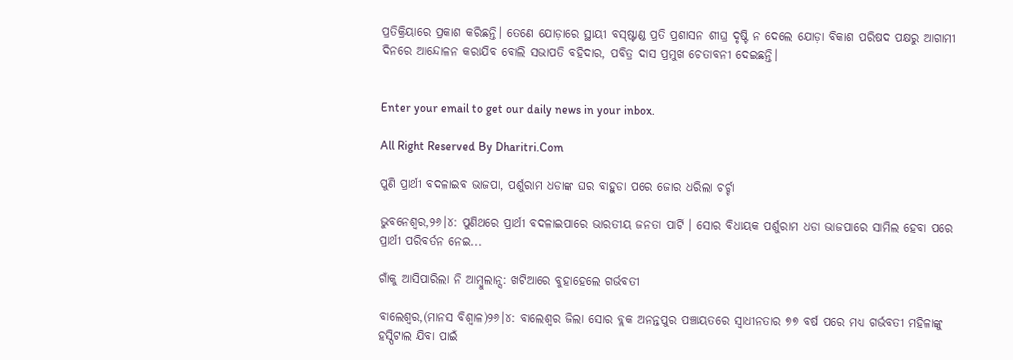ପ୍ରତିକ୍ରିୟାରେ ପ୍ରକାଶ କରିଛନ୍ତି। ତେଣେ ଯୋଡ଼ାରେ ସ୍ଥାୟୀ ବସ୍‌ଷ୍ଟାଣ୍ଡ ପ୍ରତି ପ୍ରଶାସନ ଶୀଘ୍ର ଦୃଷ୍ଟି ନ ଦେଲେ ଯୋଡ଼ା ବିକାଶ ପରିଷଦ ପକ୍ଷରୁ ଆଗାମୀ ଦିନରେ ଆନ୍ଦୋଳନ କରାଯିବ ବୋଲି ସଭାପତି ବହିଦାର, ପବିତ୍ର ଦାସ ପ୍ରମୁଖ ଚେତାବନୀ ଦେଇଛନ୍ତି।


Enter your email to get our daily news in your inbox.

All Right Reserved By Dharitri.Com

ପୁଣି ପ୍ରାର୍ଥୀ ବଦଳାଇବ ଭାଜପା, ପର୍ଶୁରାମ ଧଡାଙ୍କ ଘର ବାହୁଡା ପରେ ଜୋର ଧରିଲା ଚର୍ଚ୍ଚା

ଭୁବନେଶ୍ୱର,୨୬।୪: ପୁଣିଥରେ ପ୍ରାର୍ଥୀ ବଦଳାଇପାରେ ଭାରତୀୟ ଜନତା ପାର୍ଟି । ସୋର ବିଧାୟକ ପର୍ଶୁରାମ ଧଡା ଭାଜପାରେ ସାମିଲ ହେବା ପରେ ପ୍ରାର୍ଥୀ ପରିବର୍ତନ ନେଇ...

ଗାଁକୁ ଆସିପାରିଲା ନି ଆମ୍ବୁଲାନ୍ସ: ଖଟିଆରେ ବୁହାହେଲେ ଗର୍ଭବତୀ

ବାଲେଶ୍ୱର,(ମାନସ ବିଶ୍ୱାଳ)୨୬।୪: ବାଲେଶ୍ୱର ଜିଲା ସୋର ବ୍ଲକ ଅନନ୍ତପୁର ପଞ୍ଚାୟତରେ ସ୍ବାଧୀନତାର ୭୭ ବର୍ଷ ପରେ ମଧ୍ୟ ଗର୍ଭବତୀ ମହିଳାଙ୍କୁ ହସ୍ପିଟାଲ ଯିବା ପାଇଁ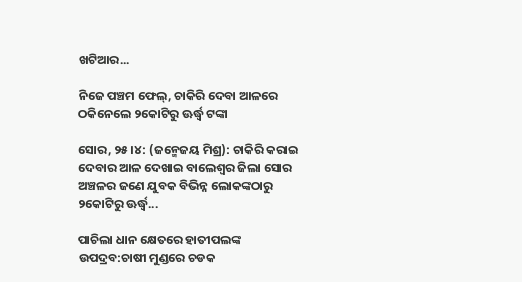ଖଟିଆର...

ନିଜେ ପଞ୍ଚମ ଫେଲ୍, ଚାକିରି ଦେବା ଆଳରେ ଠକିନେଲେ ୨କୋଟିରୁ ଊର୍ଦ୍ଧ୍ୱ ଟଙ୍କା

ସୋର, ୨୫।୪: (ଜନ୍ମେଜୟ ମିଶ୍ର): ଚାକିରି କରାଇ ଦେବାର ଆଳ ଦେଖାଇ ବାଲେଶ୍ୱର ଜିଲା ସୋର ଅଞ୍ଚଳର ଜଣେ ଯୁବକ ବିଭିନ୍ନ ଲୋକଙ୍କଠାରୁ ୨କୋଟିରୁ ଊର୍ଦ୍ଧ୍ୱ...

ପାଚିଲା ଧାନ କ୍ଷେତରେ ହାତୀପଲଙ୍କ ଉପଦ୍ରବ:ଚାଷୀ ମୁଣ୍ଡରେ ଚଡକ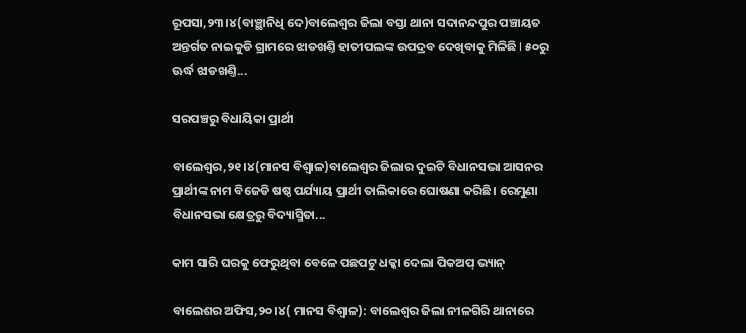ରୂପସା,୨୩।୪(ବାଞ୍ଛାନିଧି ଦେ)ବାଲେଶ୍ବର ଜିଲା ବସ୍ତା ଥାନା ସଦାନନ୍ଦପୁର ପଞ୍ଚାୟତ ଅନ୍ତର୍ଗତ ନାଇକୁଡି ଗ୍ରାମରେ ଝାଡଖଣ୍ତି ହାତୀପଲଙ୍କ ଉପଦ୍ରବ ଦେଖିବାକୁ ମିଳିଛି l ୫୦ରୁ ଊର୍ଦ୍ଧ ଝାଡଖଣ୍ତି...

ସରପଞ୍ଚରୁ ବିଧାୟିକା ପ୍ରାର୍ଥୀ

ବାଲେଶ୍ୱର,୨୧।୪(ମାନସ ବିଶ୍ୱାଳ)ବାଲେଶ୍ୱର ଜିଲାର ଦୁଇଟି ବିଧାନସଭା ଆସନର ପ୍ରାର୍ଥୀଙ୍କ ନାମ ବିଜେଡି ଷଷ୍ଠ ପର୍ଯ୍ୟାୟ ପ୍ରାର୍ଥୀ ତାଲିକାରେ ଘୋଷଣା କରିଛି। ରେମୁଣା ବିଧାନସଭା କ୍ଷେତ୍ରରୁ ବିଦ୍ୟାସ୍ମିତା...

କାମ ସାରି ଘରକୁ ଫେରୁଥିବା ବେଳେ ପଛପଟୁ ଧକ୍କା ଦେଲା ପିକଅପ୍‌ ଭ୍ୟାନ୍‌

ବାଲେଶର ଅଫିସ,୨୦।୪( ମାନସ ବିଶ୍ୱାଳ): ବାଲେଶ୍ବର ଜିଲା ନୀଳଗିରି ଥାନାରେ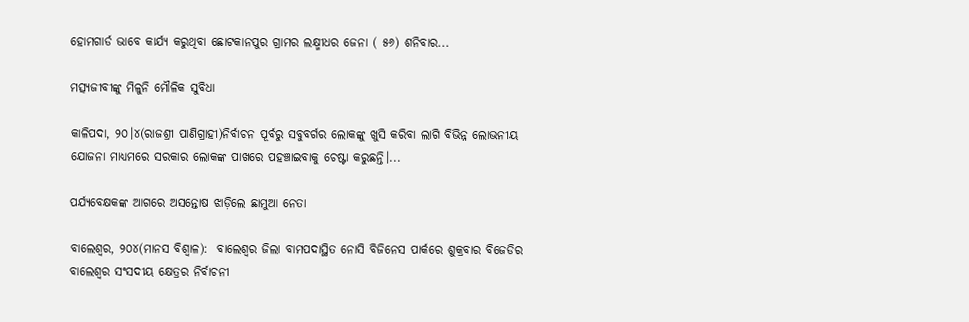ହୋମଗାର୍ଡ ଭାବେ କାର୍ଯ୍ୟ କରୁଥିବା ଛୋଟକାନପୁର ଗ୍ରାମର ଲକ୍ଷ୍ମୀଧର ଜେନା ( ୫୬) ଶନିବାର...

ମତ୍ସ୍ୟଜୀବୀଙ୍କୁ ମିଳୁନି ମୌଳିକ ସୁବିଧା

କାଳିପଦା, ୨୦।୪(ରାଜଶ୍ରୀ ପାଣିଗ୍ରାହୀ)ନିର୍ବାଚନ ପୂର୍ବରୁ ସବୁବର୍ଗର ଲୋକଙ୍କୁ ଖୁସି କରିବା ଲାଗି ବିଭିନ୍ନ ଲୋଭନୀୟ ଯୋଜନା ମାଧ୍ୟମରେ ସରକାର ଲୋକଙ୍କ ପାଖରେ ପହଞ୍ଚାଇବାକୁ ଚେଷ୍ଟା କରୁଛନ୍ତି।...

ପର୍ଯ୍ୟବେକ୍ଷକଙ୍କ ଆଗରେ ଅସନ୍ତୋଷ ଝାଡ଼ିଲେ ଛାମୁଆ ନେତା

ବାଲେଶ୍ୱର, ୨୦୪(ମାନସ ବିଶ୍ୱାଳ):  ବାଲେଶ୍ୱର ଜିଲା ବାମପଦାସ୍ଥିତ ନୋସି ବିଜିନେସ ପାର୍କରେ ଶୁକ୍ରବାର ବିଜେଡିର ବାଲେଶ୍ୱର ସଂସଦୀୟ କ୍ଷେତ୍ରର ନିର୍ବାଚନୀ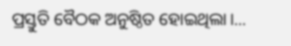ପ୍ରସ୍ତୁତି ବୈଠକ ଅନୁଷ୍ଠିତ ହୋଇଥିଲା।...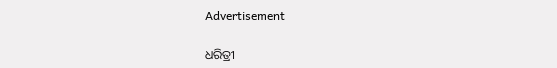Advertisement

ଧରିତ୍ରୀ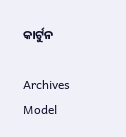କାର୍ଟୁନ

Archives
Model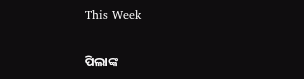This Week

ପିଲାଙ୍କ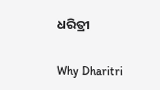ଧରିତ୍ରୀ

Why Dharitri